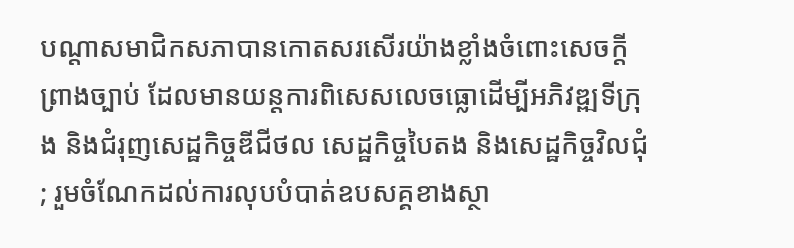បណ្តាសមាជិកសភាបានកោតសរសើរយ៉ាងខ្លាំងចំពោះសេចក្តីព្រាងច្បាប់ ដែលមានយន្តការពិសេសលេចធ្លោដើម្បីអភិវឌ្ឍទីក្រុង និងជំរុញសេដ្ឋកិច្ចឌីជីថល សេដ្ឋកិច្ចបៃតង និងសេដ្ឋកិច្ចវិលជុំ; រួមចំណែកដល់ការលុបបំបាត់ឧបសគ្គខាងស្ថា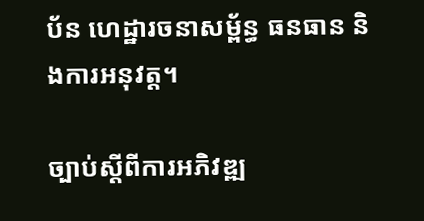ប័ន ហេដ្ឋារចនាសម្ព័ន្ធ ធនធាន និងការអនុវត្ត។

ច្បាប់ស្តីពីការអភិវឌ្ឍ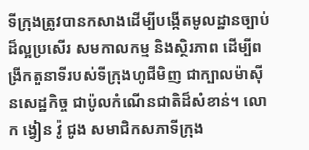ទីក្រុងត្រូវបានកសាងដើម្បីបង្កើតមូលដ្ឋានច្បាប់ដ៏ល្អប្រសើរ សមកាលកម្ម និងស្ថិរភាព ដើម្បីពង្រីកតួនាទីរបស់ទីក្រុងហូជីមិញ ជាក្បាលម៉ាស៊ីនសេដ្ឋកិច្ច ជាប៉ូលកំណើនជាតិដ៏សំខាន់។ លោក ង្វៀន វ៉ូ ជូង សមាជិកសភាទីក្រុង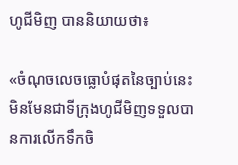ហូជីមិញ បាននិយាយថា៖

«ចំណុចលេចធ្លោបំផុតនៃច្បាប់នេះ មិនមែនជាទីក្រុងហូជីមិញទទួលបានការលើកទឹកចិ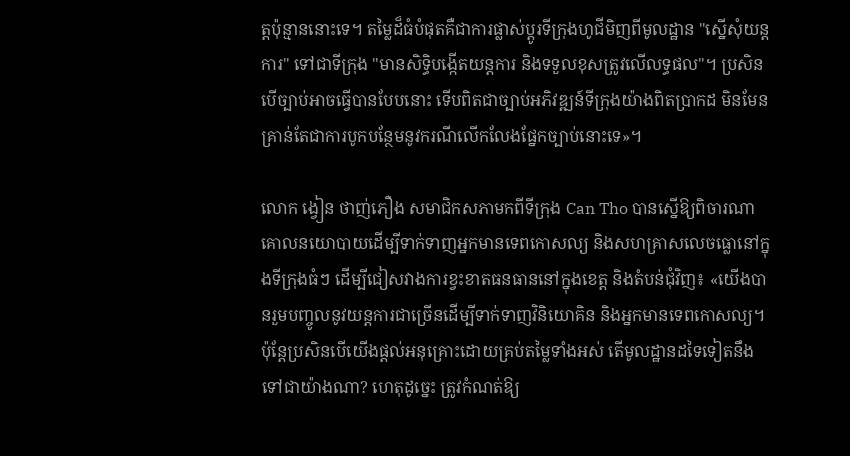ត្តប៉ុន្មាននោះទេ។ តម្លៃដ៏ធំបំផុតគឺជាការផ្លាស់ប្តូរទីក្រុងហូជីមិញពីមូលដ្ឋាន "ស្នើសុំយន្តការ" ទៅជាទីក្រុង "មានសិទ្ធិបង្កើតយន្តការ និងទទួលខុសត្រូវលើលទ្ធផល"។ ប្រសិនបើច្បាប់អាចធ្វើបានបែបនោះ ទើបពិតជាច្បាប់អភិវឌ្ឍន៍ទីក្រុងយ៉ាងពិតប្រាកដ មិនមែនគ្រាន់តែជាការបូកបន្ថែមនូវករណីលើកលែងផ្នែកច្បាប់នោះទេ»។

លោក ង្វៀន ថាញ់ភឿង សមាជិកសភាមកពីទីក្រុង Can Tho បានស្នើឱ្យពិចារណាគោលនយោបាយដើម្បីទាក់ទាញអ្នកមានទេពកោសល្យ និងសហគ្រាសលេចធ្លោនៅក្នុងទីក្រុងធំៗ ដើម្បីជៀសវាងការខ្វះខាតធនធាននៅក្នុងខេត្ត និងតំបន់ជុំវិញ៖ «យើងបានរួមបញ្ចូលនូវយន្តការជាច្រើនដើម្បីទាក់ទាញវិនិយោគិន និងអ្នកមានទេពកោសល្យ។ ប៉ុន្តែប្រសិនបើយើងផ្តល់អនុគ្រោះដោយគ្រប់តម្លៃទាំងអស់ តើមូលដ្ឋានដទៃទៀតនឹងទៅជាយ៉ាងណា? ហេតុដូច្នេះ ត្រូវកំណត់ឱ្យ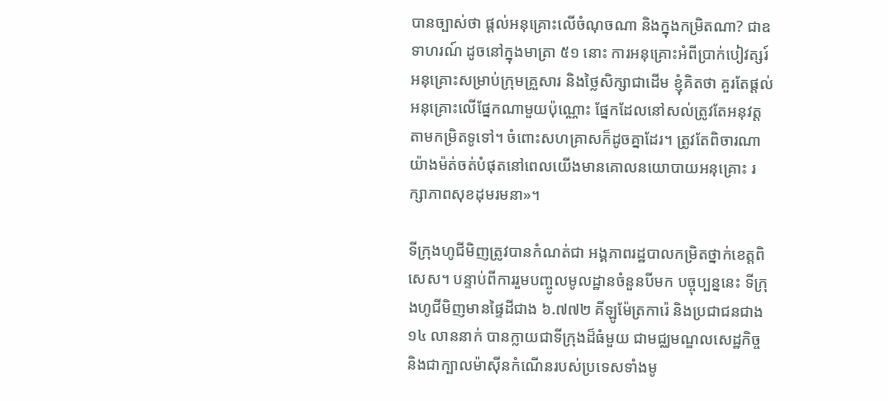បានច្បាស់ថា ផ្តល់អនុគ្រោះលើចំណុចណា និងក្នុងកម្រិតណា? ជាឧទាហរណ៍ ដូចនៅក្នុងមាត្រា ៥១ នោះ ការអនុគ្រោះអំពីប្រាក់បៀវត្សរ៍ អនុគ្រោះសម្រាប់ក្រុមគ្រួសារ និងថ្លៃសិក្សាជាដើម ខ្ញុំគិតថា គួរតែផ្តល់អនុគ្រោះលើផ្នែកណាមួយប៉ុណ្ណោះ ផ្នែកដែលនៅសល់ត្រូវតែអនុវត្តតាមកម្រិតទូទៅ។ ចំពោះសហគ្រាសក៏ដូចគ្នាដែរ។ ត្រូវតែពិចារណាយ៉ាងម៉ត់ចត់បំផុតនៅពេលយើងមានគោលនយោបាយអនុគ្រោះ រក្សាភាពសុខដុមរមនា»។

ទីក្រុងហូជីមិញត្រូវបានកំណត់ជា អង្គភាពរដ្ឋបាលកម្រិតថ្នាក់ខេត្តពិសេស។ បន្ទាប់ពីការរួមបញ្ចូលមូលដ្ឋានចំនួនបីមក បច្ចុប្បន្ននេះ ទីក្រុងហូជីមិញមានផ្ទៃដីជាង ៦.៧៧២ គីឡូម៉ែត្រការ៉េ និងប្រជាជនជាង ១៤ លាននាក់ បានក្លាយជាទីក្រុងដ៏ធំមួយ ជាមជ្ឈមណ្ឌលសេដ្ឋកិច្ច និងជាក្បាលម៉ាស៊ីនកំណើនរបស់ប្រទេសទាំងមូ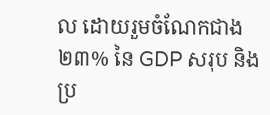ល ដោយរួមចំណែកជាង ២៣% នៃ GDP សរុប និងប្រ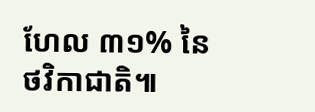ហែល ៣១% នៃថវិកាជាតិ៕